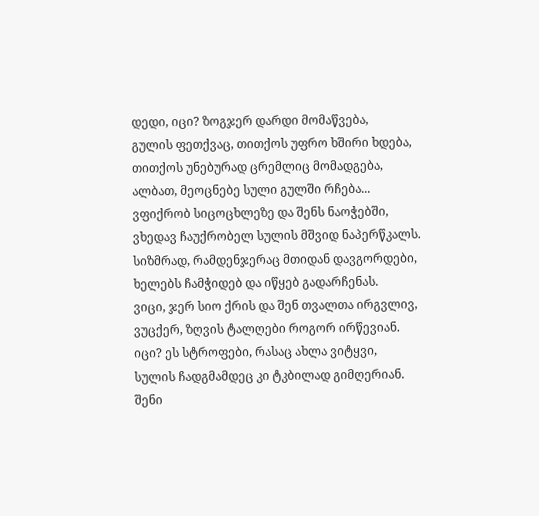დედი, იცი? ზოგჯერ დარდი მომაწვება,
გულის ფეთქვაც, თითქოს უფრო ხშირი ხდება,
თითქოს უნებურად ცრემლიც მომადგება,
ალბათ, მეოცნებე სული გულში რჩება...
ვფიქრობ სიცოცხლეზე და შენს ნაოჭებში,
ვხედავ ჩაუქრობელ სულის მშვიდ ნაპერწკალს.
სიზმრად, რამდენჯერაც მთიდან დავგორდები,
ხელებს ჩამჭიდებ და იწყებ გადარჩენას.
ვიცი, ჯერ სიო ქრის და შენ თვალთა ირგვლივ,
ვუცქერ, ზღვის ტალღები როგორ ირწევიან.
იცი? ეს სტროფები, რასაც ახლა ვიტყვი,
სულის ჩადგმამდეც კი ტკბილად გიმღერიან.
შენი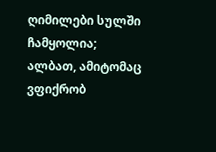ღიმილები სულში ჩამყოლია;
ალბათ, ამიტომაც ვფიქრობ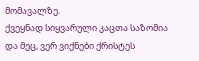მომავალზე.
ქვეყნად სიყვარული კაცთა საზომია
და მეც, ვერ ვიქნები ქრისტეს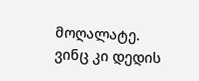მოღალატე.
ვინც კი დედის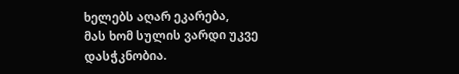ხელებს აღარ ეკარება,
მას ხომ სულის ვარდი უკვე დასჭკნობია.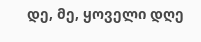დე, მე, ყოველი დღე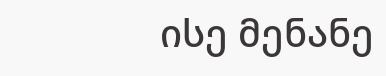ისე მენანე